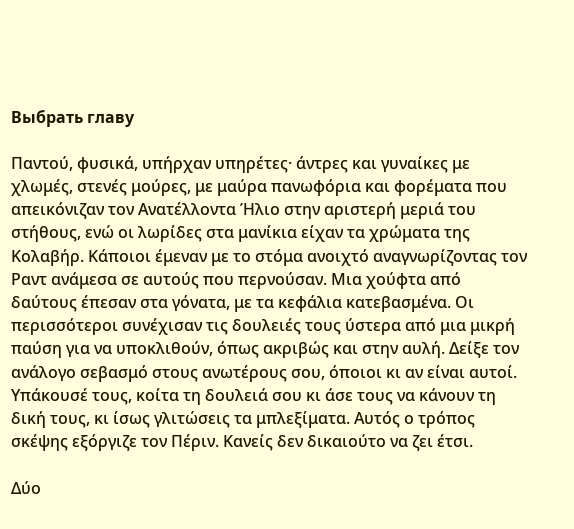Выбрать главу

Παντού, φυσικά, υπήρχαν υπηρέτες· άντρες και γυναίκες με χλωμές, στενές μούρες, με μαύρα πανωφόρια και φορέματα που απεικόνιζαν τον Ανατέλλοντα Ήλιο στην αριστερή μεριά του στήθους, ενώ οι λωρίδες στα μανίκια είχαν τα χρώματα της Κολαβήρ. Κάποιοι έμεναν με το στόμα ανοιχτό αναγνωρίζοντας τον Ραντ ανάμεσα σε αυτούς που περνούσαν. Μια χούφτα από δαύτους έπεσαν στα γόνατα, με τα κεφάλια κατεβασμένα. Οι περισσότεροι συνέχισαν τις δουλειές τους ύστερα από μια μικρή παύση για να υποκλιθούν, όπως ακριβώς και στην αυλή. Δείξε τον ανάλογο σεβασμό στους ανωτέρους σου, όποιοι κι αν είναι αυτοί. Υπάκουσέ τους, κοίτα τη δουλειά σου κι άσε τους να κάνουν τη δική τους, κι ίσως γλιτώσεις τα μπλεξίματα. Αυτός ο τρόπος σκέψης εξόργιζε τον Πέριν. Κανείς δεν δικαιούτο να ζει έτσι.

Δύο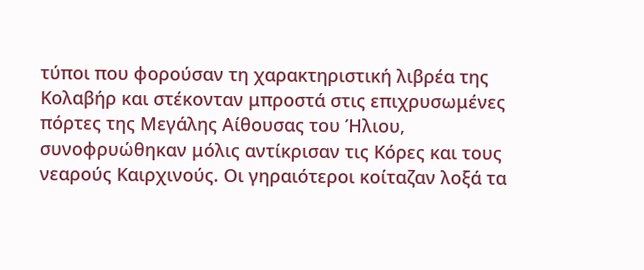τύποι που φορούσαν τη χαρακτηριστική λιβρέα της Κολαβήρ και στέκονταν μπροστά στις επιχρυσωμένες πόρτες της Μεγάλης Αίθουσας του Ήλιου, συνοφρυώθηκαν μόλις αντίκρισαν τις Κόρες και τους νεαρούς Καιρχινούς. Οι γηραιότεροι κοίταζαν λοξά τα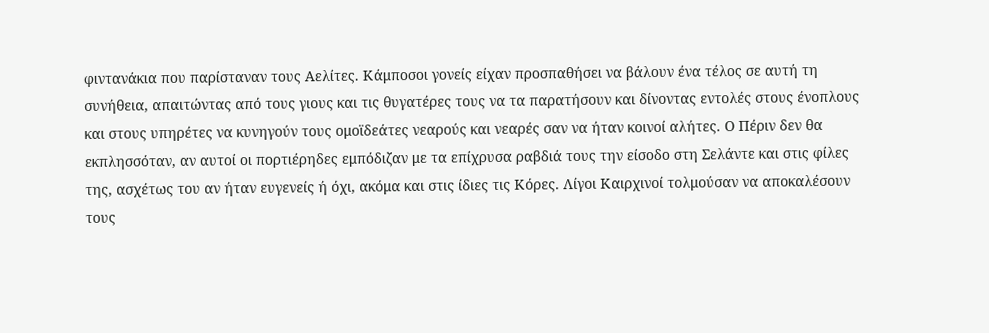φιντανάκια που παρίσταναν τους Αελίτες. Κάμποσοι γονείς είχαν προσπαθήσει να βάλουν ένα τέλος σε αυτή τη συνήθεια, απαιτώντας από τους γιους και τις θυγατέρες τους να τα παρατήσουν και δίνοντας εντολές στους ένοπλους και στους υπηρέτες να κυνηγούν τους ομοϊδεάτες νεαρούς και νεαρές σαν να ήταν κοινοί αλήτες. Ο Πέριν δεν θα εκπλησσόταν, αν αυτοί οι πορτιέρηδες εμπόδιζαν με τα επίχρυσα ραβδιά τους την είσοδο στη Σελάντε και στις φίλες της, ασχέτως του αν ήταν ευγενείς ή όχι, ακόμα και στις ίδιες τις Κόρες. Λίγοι Καιρχινοί τολμούσαν να αποκαλέσουν τους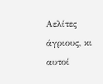Αελίτες άγριους, κι αυτοί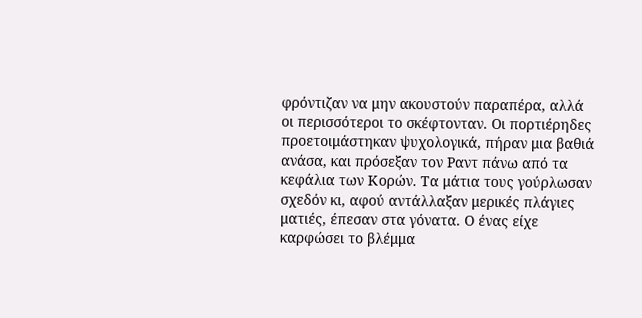φρόντιζαν να μην ακουστούν παραπέρα, αλλά οι περισσότεροι το σκέφτονταν. Οι πορτιέρηδες προετοιμάστηκαν ψυχολογικά, πήραν μια βαθιά ανάσα, και πρόσεξαν τον Ραντ πάνω από τα κεφάλια των Κορών. Τα μάτια τους γούρλωσαν σχεδόν κι, αφού αντάλλαξαν μερικές πλάγιες ματιές, έπεσαν στα γόνατα. Ο ένας είχε καρφώσει το βλέμμα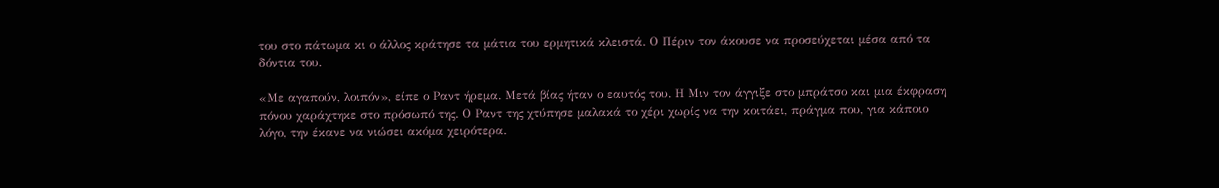του στο πάτωμα κι ο άλλος κράτησε τα μάτια του ερμητικά κλειστά. Ο Πέριν τον άκουσε να προσεύχεται μέσα από τα δόντια του.

«Με αγαπούν, λοιπόν», είπε ο Ραντ ήρεμα. Μετά βίας ήταν ο εαυτός του. Η Μιν τον άγγιξε στο μπράτσο και μια έκφραση πόνου χαράχτηκε στο πρόσωπό της. Ο Ραντ της χτύπησε μαλακά το χέρι χωρίς να την κοιτάει, πράγμα που, για κάποιο λόγο, την έκανε να νιώσει ακόμα χειρότερα.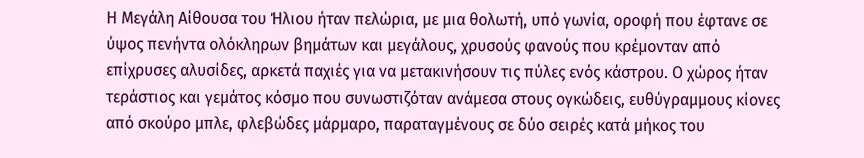Η Μεγάλη Αίθουσα του Ήλιου ήταν πελώρια, με μια θολωτή, υπό γωνία, οροφή που έφτανε σε ύψος πενήντα ολόκληρων βημάτων και μεγάλους, χρυσούς φανούς που κρέμονταν από επίχρυσες αλυσίδες, αρκετά παχιές για να μετακινήσουν τις πύλες ενός κάστρου. Ο χώρος ήταν τεράστιος και γεμάτος κόσμο που συνωστιζόταν ανάμεσα στους ογκώδεις, ευθύγραμμους κίονες από σκούρο μπλε, φλεβώδες μάρμαρο, παραταγμένους σε δύο σειρές κατά μήκος του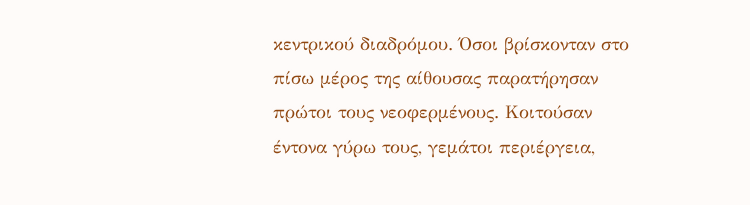κεντρικού διαδρόμου. Όσοι βρίσκονταν στο πίσω μέρος της αίθουσας παρατήρησαν πρώτοι τους νεοφερμένους. Κοιτούσαν έντονα γύρω τους, γεμάτοι περιέργεια,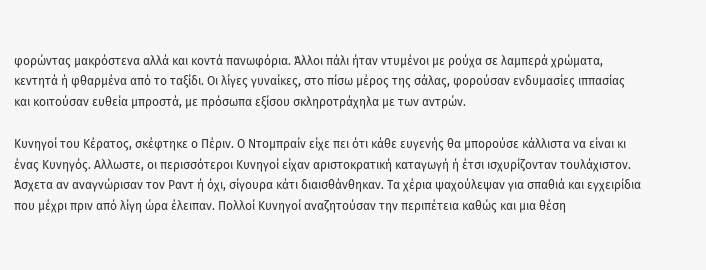φορώντας μακρόστενα αλλά και κοντά πανωφόρια. Άλλοι πάλι ήταν ντυμένοι με ρούχα σε λαμπερά χρώματα, κεντητά ή φθαρμένα από το ταξίδι. Οι λίγες γυναίκες, στο πίσω μέρος της σάλας, φορούσαν ενδυμασίες ιππασίας και κοιτούσαν ευθεία μπροστά, με πρόσωπα εξίσου σκληροτράχηλα με των αντρών.

Κυνηγοί του Κέρατος, σκέφτηκε ο Πέριν. Ο Ντομπραίν είχε πει ότι κάθε ευγενής θα μπορούσε κάλλιστα να είναι κι ένας Κυνηγός. Αλλωστε, οι περισσότεροι Κυνηγοί είχαν αριστοκρατική καταγωγή ή έτσι ισχυρίζονταν τουλάχιστον. Άσχετα αν αναγνώρισαν τον Ραντ ή όχι, σίγουρα κάτι διαισθάνθηκαν. Τα χέρια ψαχούλεψαν για σπαθιά και εγχειρίδια που μέχρι πριν από λίγη ώρα έλειπαν. Πολλοί Κυνηγοί αναζητούσαν την περιπέτεια καθώς και μια θέση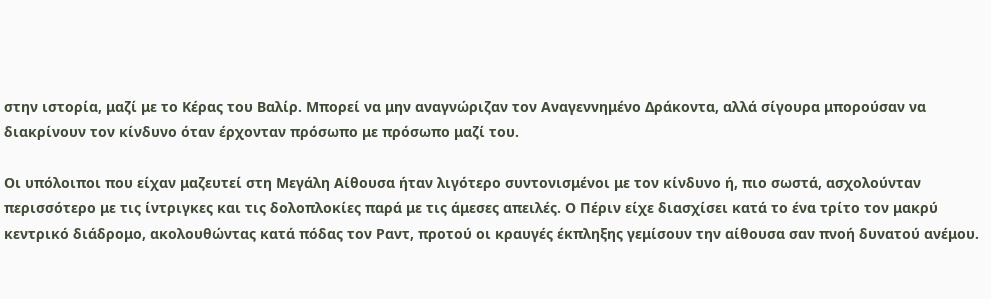στην ιστορία, μαζί με το Κέρας του Βαλίρ. Μπορεί να μην αναγνώριζαν τον Αναγεννημένο Δράκοντα, αλλά σίγουρα μπορούσαν να διακρίνουν τον κίνδυνο όταν έρχονταν πρόσωπο με πρόσωπο μαζί του.

Οι υπόλοιποι που είχαν μαζευτεί στη Μεγάλη Αίθουσα ήταν λιγότερο συντονισμένοι με τον κίνδυνο ή, πιο σωστά, ασχολούνταν περισσότερο με τις ίντριγκες και τις δολοπλοκίες παρά με τις άμεσες απειλές. Ο Πέριν είχε διασχίσει κατά το ένα τρίτο τον μακρύ κεντρικό διάδρομο, ακολουθώντας κατά πόδας τον Ραντ, προτού οι κραυγές έκπληξης γεμίσουν την αίθουσα σαν πνοή δυνατού ανέμου.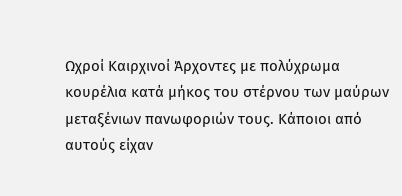Ωχροί Καιρχινοί Άρχοντες με πολύχρωμα κουρέλια κατά μήκος του στέρνου των μαύρων μεταξένιων πανωφοριών τους. Κάποιοι από αυτούς είχαν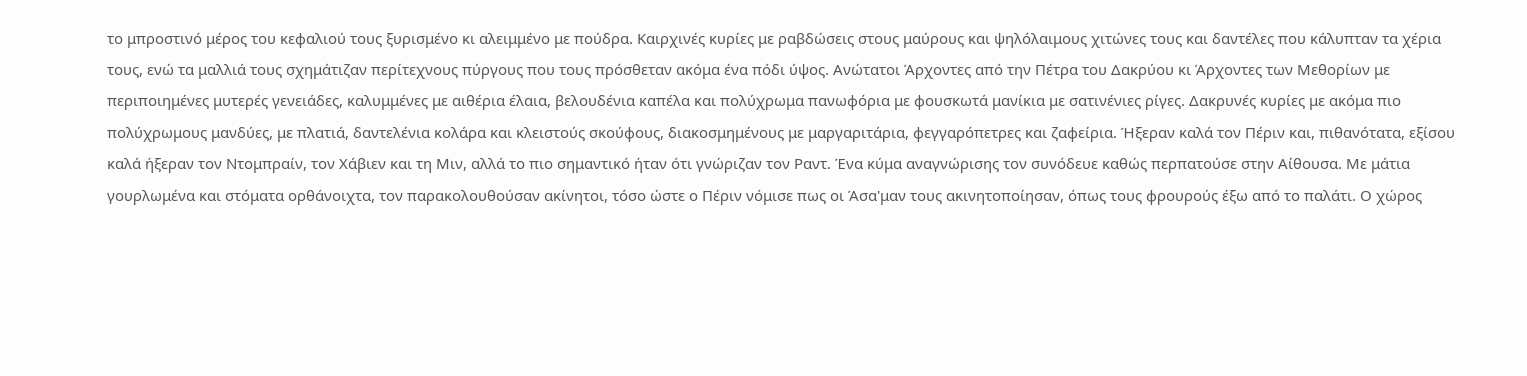το μπροστινό μέρος του κεφαλιού τους ξυρισμένο κι αλειμμένο με πούδρα. Καιρχινές κυρίες με ραβδώσεις στους μαύρους και ψηλόλαιμους χιτώνες τους και δαντέλες που κάλυπταν τα χέρια τους, ενώ τα μαλλιά τους σχημάτιζαν περίτεχνους πύργους που τους πρόσθεταν ακόμα ένα πόδι ύψος. Ανώτατοι Άρχοντες από την Πέτρα του Δακρύου κι Άρχοντες των Μεθορίων με περιποιημένες μυτερές γενειάδες, καλυμμένες με αιθέρια έλαια, βελουδένια καπέλα και πολύχρωμα πανωφόρια με φουσκωτά μανίκια με σατινένιες ρίγες. Δακρυνές κυρίες με ακόμα πιο πολύχρωμους μανδύες, με πλατιά, δαντελένια κολάρα και κλειστούς σκούφους, διακοσμημένους με μαργαριτάρια, φεγγαρόπετρες και ζαφείρια. Ήξεραν καλά τον Πέριν και, πιθανότατα, εξίσου καλά ήξεραν τον Ντομπραίν, τον Χάβιεν και τη Μιν, αλλά το πιο σημαντικό ήταν ότι γνώριζαν τον Ραντ. Ένα κύμα αναγνώρισης τον συνόδευε καθώς περπατούσε στην Αίθουσα. Με μάτια γουρλωμένα και στόματα ορθάνοιχτα, τον παρακολουθούσαν ακίνητοι, τόσο ώστε ο Πέριν νόμισε πως οι Άσα'μαν τους ακινητοποίησαν, όπως τους φρουρούς έξω από το παλάτι. Ο χώρος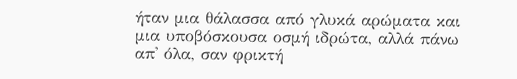ήταν μια θάλασσα από γλυκά αρώματα και μια υποβόσκουσα οσμή ιδρώτα, αλλά πάνω απ' όλα, σαν φρικτή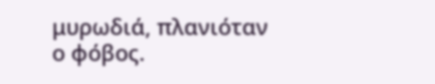μυρωδιά, πλανιόταν ο φόβος.